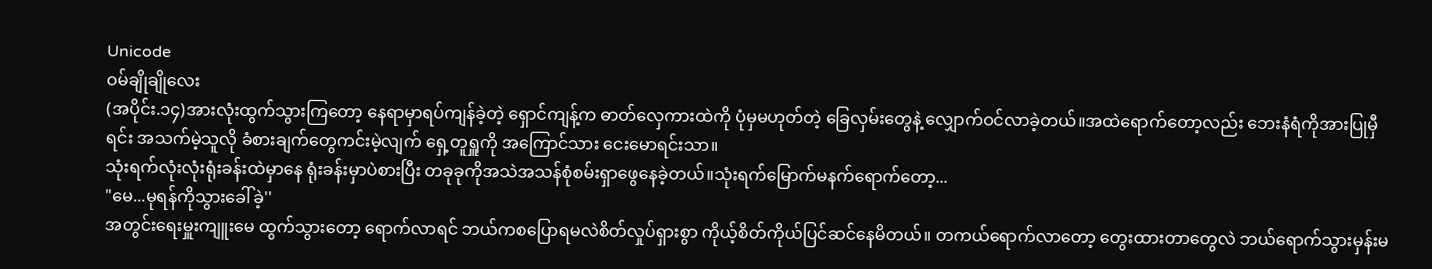Unicode
ဝမ်ချိုချိုလေး
(အပိုင်း.၁၄)အားလုံးထွက်သွားကြတော့ နေရာမှာရပ်ကျန်ခဲ့တဲ့ ရှောင်ကျန့်က ဓာတ်လှေကားထဲကို ပုံမှမဟုတ်တဲ့ ခြေလှမ်းတွေနဲ့ လျှောက်ဝင်လာခဲ့တယ်။အထဲရောက်တော့လည်း ဘေးနံရံကိုအားပြုမှီရင်း အသက်မဲ့သူလို ခံစားချက်တွေကင်းမဲ့လျက် ရှေ့တူရှူကို အကြောင်သား ငေးမောရင်းသာ။
သုံးရက်လုံးလုံးရုံးခန်းထဲမှာနေ ရုံးခန်းမှာပဲစားပြီး တခုခုကိုအသဲအသန်စုံစမ်းရှာဖွေနေခဲ့တယ်။သုံးရက်မြောက်မနက်ရောက်တော့...
"မေ...မုရန်ကိုသွားခေါ်ခဲ့''
အတွင်းရေးမှူးကျူးမေ ထွက်သွားတော့ ရောက်လာရင် ဘယ်ကစပြောရမလဲစိတ်လှုပ်ရှားစွာ ကိုယ့်စိတ်ကိုယ်ပြင်ဆင်နေမိတယ်။ တကယ်ရောက်လာတော့ တွေးထားတာတွေလဲ ဘယ်ရောက်သွားမှန်းမ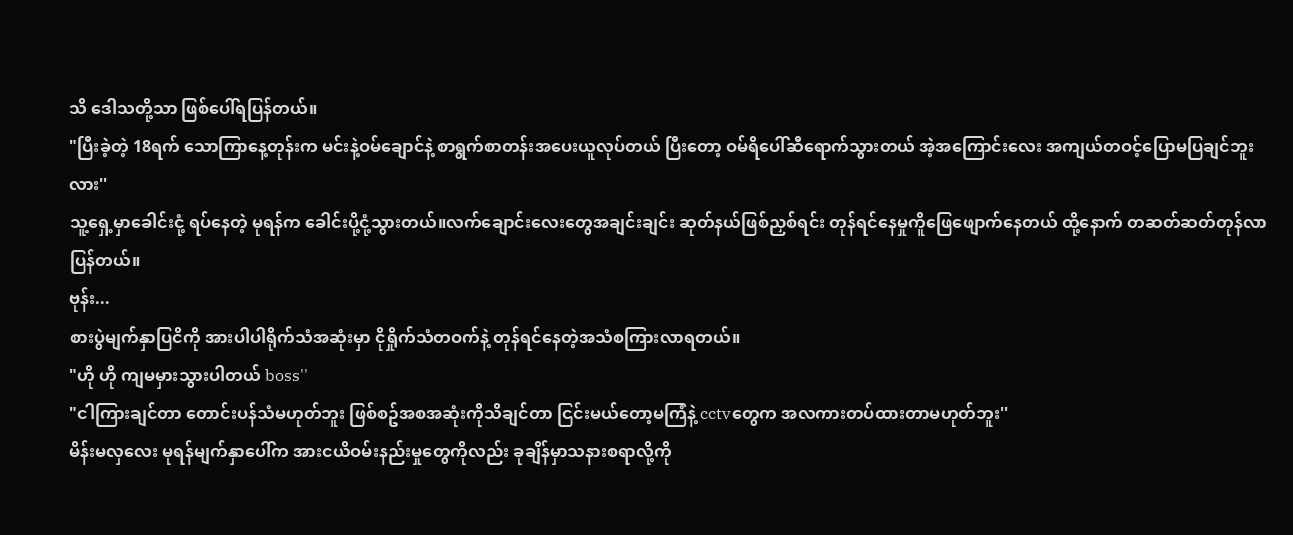သိ ဒေါသတို့သာ ဖြစ်ပေါ်ရပြန်တယ်။
"ပြီးခဲ့တဲ့ 18ရက် သောကြာနေ့တုန်းက မင်းနဲ့ဝမ်ချောင်နဲ့ စာရွက်စာတန်းအပေးယူလုပ်တယ် ပြီးတော့ ဝမ်ရိပေါ်ဆီရောက်သွားတယ် အဲ့အကြောင်းလေး အကျယ်တဝင့်ပြောမပြချင်ဘူးလား''
သူ့ရှေ့မှာခေါင်းငုံ့ ရပ်နေတဲ့ မုရန်က ခေါင်းပို့ငုံ့သွားတယ်။လက်ချောင်းလေးတွေအချင်းချင်း ဆုတ်နယ်ဖြစ်ညှစ်ရင်း တုန်ရင်နေမှုကိူဖြေဖျောက်နေတယ် ထို့နောက် တဆတ်ဆတ်တုန်လာပြန်တယ်။
ဗုန်း...
စားပွဲမျက်နှာပြငိကို အားပါပါရိုက်သံအဆုံးမှာ ငိုရှိုက်သံတဝက်နဲ့ တုန်ရင်နေတဲ့အသံစကြားလာရတယ်။
"ဟို ဟို ကျမမှားသွားပါတယ် boss''
"ငါကြားချင်တာ တောင်းပန်သံမဟုတ်ဘူး ဖြစ်စဥ်အစအဆုံးကိုသိချင်တာ ငြင်းမယ်တော့မကြံနဲ့ cctvတွေက အလကားတပ်ထားတာမဟုတ်ဘူး''
မိန်းမလှလေး မုရန်မျက်နှာပေါ်က အားငယိဝမ်းနည်းမှုတွေကိုလည်း ခုချိန်မှာသနားစရာလို့ကို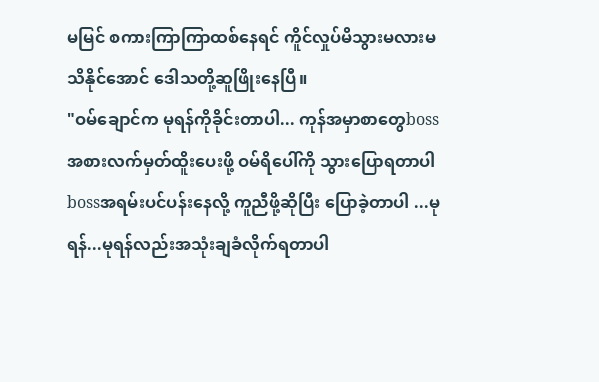မမြင် စကားကြာကြာထစ်နေရင် ကိူင်လှုပ်မိသွားမလားမသိနိုင်အောင် ဒေါသတို့ဆူဖြိုးနေပြီ။
"ဝမ်ချောင်က မုရန်ကိုခိုင်းတာပါ... ကုန်အမှာစာတွေbossအစားလက်မှတ်ထိူးပေးဖို့ ဝမ်ရိပေါ်ကို သွားပြောရတာပါ bossအရမ်းပင်ပန်းနေလို့ ကူညီဖို့ဆိုပြီး ပြောခဲ့တာပါ ...မုရန်...မုရန်လည်းအသုံးချခံလိုက်ရတာပါ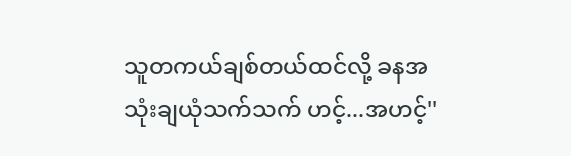သူတကယ်ချစ်တယ်ထင်လို့ ခနအသုံးချယုံသက်သက် ဟင့်...အဟင့်''